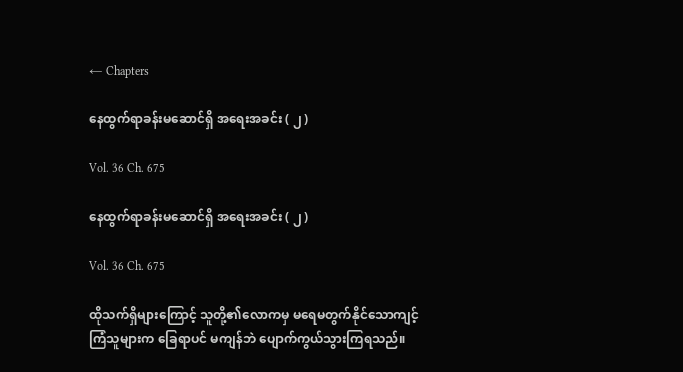← Chapters

နေထွက်ရာခန်းမဆောင်ရှိ အရေးအခင်း ( ၂ )

Vol. 36 Ch. 675

နေထွက်ရာခန်းမဆောင်ရှိ အရေးအခင်း ( ၂ )

Vol. 36 Ch. 675

ထိုသက်ရှိများကြောင့် သူတို့၏လောကမှ မရေမတွက်နိုင်သောကျင့်ကြံသူများက ခြေရာပင် မကျန်ဘဲ ပျောက်ကွယ်သွားကြရသည်။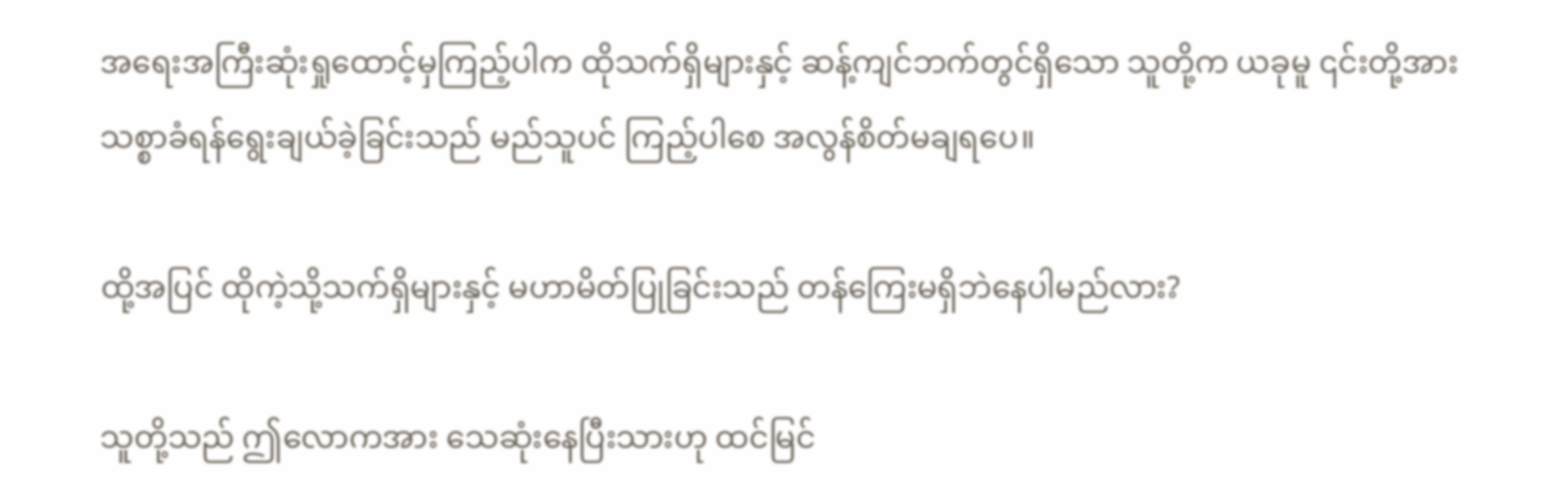အရေးအကြီးဆုံးရှုထောင့်မှကြည့်ပါက ထိုသက်ရှိများနှင့် ဆန့်ကျင်ဘက်တွင်ရှိသော သူတို့က ယခုမူ ၎င်းတို့အား သစ္စာခံရန်ရွေးချယ်ခဲ့ခြင်းသည် မည်သူပင် ကြည့်ပါစေ အလွန်စိတ်မချရပေ။

ထို့အပြင် ထိုကဲ့သို့သက်ရှိများနှင့် မဟာမိတ်ပြုခြင်းသည် တန်ကြေးမရှိဘဲနေပါမည်လား?

သူတို့သည် ဤလောကအား သေဆုံးနေပြီးသားဟု ထင်မြင်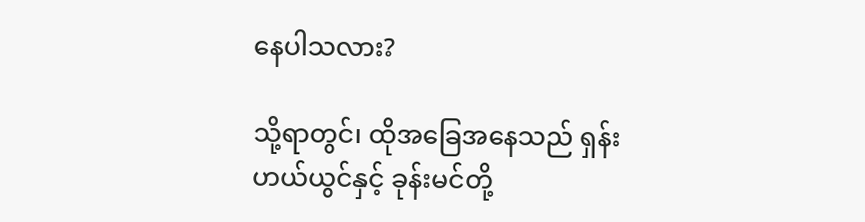နေပါသလား?

သို့ရာတွင်၊ ထိုအခြေအနေသည် ရှန်းဟယ်ယွင်နှင့် ခုန်းမင်တို့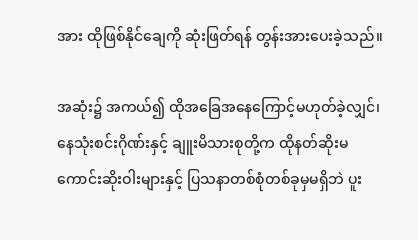အား ထိုဖြစ်နိုင်ချေကို ဆုံးဖြတ်ရန် တွန်းအားပေးခဲ့သည်။

အဆုံး၌ အကယ်၍ ထိုအခြေအနေကြောင့်မဟုတ်ခဲ့လျှင်၊ နေသုံးစင်းဂိုဏ်းနှင့် ချူးမိသားစုတို့က ထိုနတ်ဆိုးမကောင်းဆိုးဝါးများနှင့် ပြသနာတစ်စုံတစ်ခုမှမရှိဘဲ ပူး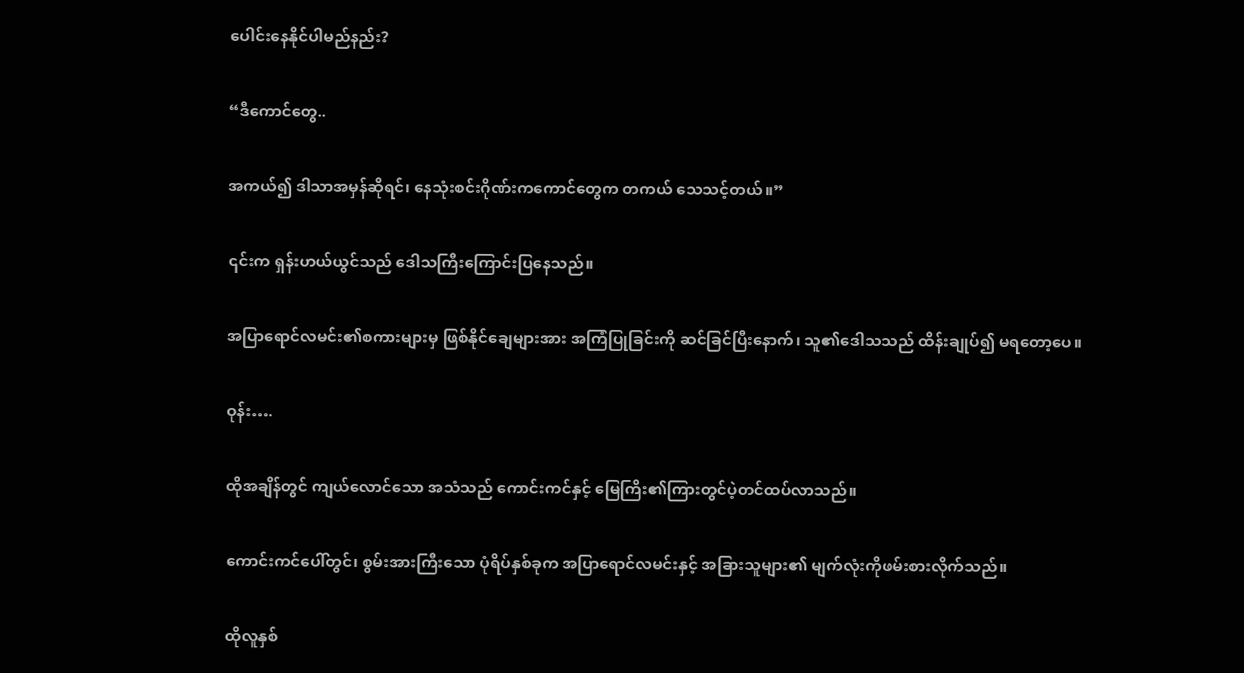ပေါင်းနေနိုင်ပါမည်နည်း?

“ဒီကောင်တွေ..

အကယ်၍ ဒါသာအမှန်ဆိုရင်၊ နေသုံးစင်းဂိုဏ်းကကောင်တွေက တကယ် သေသင့်တယ်။”

၎င်းက ရှန်းဟယ်ယွင်သည် ဒေါသကြီးကြောင်းပြနေသည်။

အပြာရောင်လမင်း၏စကားများမှ ဖြစ်နိုင်ချေများအား အကြံပြုခြင်းကို ဆင်ခြင်ပြီးနောက်၊ သူ၏ဒေါသသည် ထိန်းချုပ်၍ မရတော့ပေ။

ဝုန်း….

ထိုအချိန်တွင် ကျယ်လောင်သော အသံသည် ကောင်းကင်နှင့် မြေကြိး၏ကြားတွင်ပဲ့တင်ထပ်လာသည်။

ကောင်းကင်ပေါ်တွင်၊ စွမ်းအားကြီးသော ပုံရိပ်နှစ်ခုက အပြာရောင်လမင်းနှင့် အခြားသူများ၏ မျက်လုံးကိုဖမ်းစားလိုက်သည်။

ထိုလူနှစ်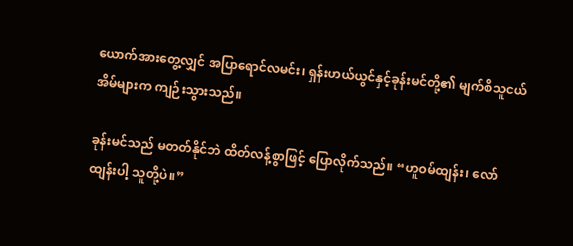ယောက်အားတွေ့လျှင် အပြာရောင်လမင်း၊ ရှန်းဟယ်ယွင်နှင့်ခုန်းမင်တို့၏ မျက်စိသူငယ်အိမ်များက ကျဉ်းသွားသည်။

ခုန်းမင်သည် မတတ်နိုင်ဘဲ ထိတ်လန့်စွာဖြင့် ပြောလိုက်သည်။ “ဟူဝမ်ထျန်း၊ လော်ထျန်းပါ့ သူတို့ပဲ။”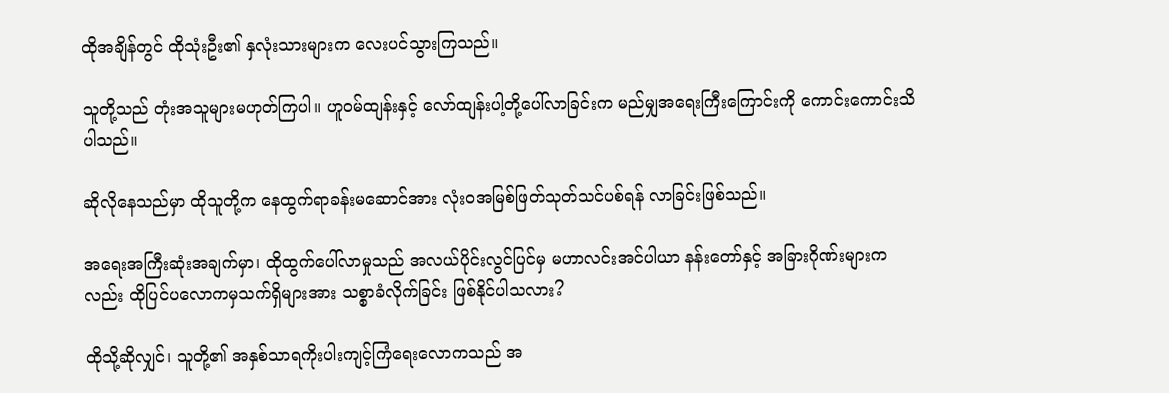ထိုအချိန်တွင် ထိုသုံးဦး၏ နှလုံးသားများက လေးပင်သွားကြသည်။

သူတို့သည် တုံးအသူများမဟုတ်ကြပါ။ ဟူဝမ်ထျန်းနှင့် လော်ထျန်းပါ့တို့ပေါ်လာခြင်းက မည်မျှအရေးကြီးကြောင်းကို ကောင်းကောင်းသိပါသည်။

ဆိုလိုနေသည်မှာ ထိုသူတို့က နေထွက်ရာခန်းမဆောင်အား လုံးဝအမြစ်ဖြတ်သုတ်သင်ပစ်ရန် လာခြင်းဖြစ်သည်။

အရေးအကြီးဆုံးအချက်မှာ၊ ထိုထွက်ပေါ်လာမှုသည် အလယ်ပိုင်းလွင်ပြင်မှ မဟာလင်းအင်ပါယာ နန်းတော်နှင့် အခြားဂိုဏ်းများကလည်း ထိုပြင်ပလောကမှသက်ရှိများအား သစ္စာခံလိုက်ခြင်း ဖြစ်နိုင်ပါသလား?

ထိုသို့ဆိုလျှင်၊ သူတို့၏ အနှစ်သာရကိုးပါးကျင့်ကြံရေးလောကသည် အ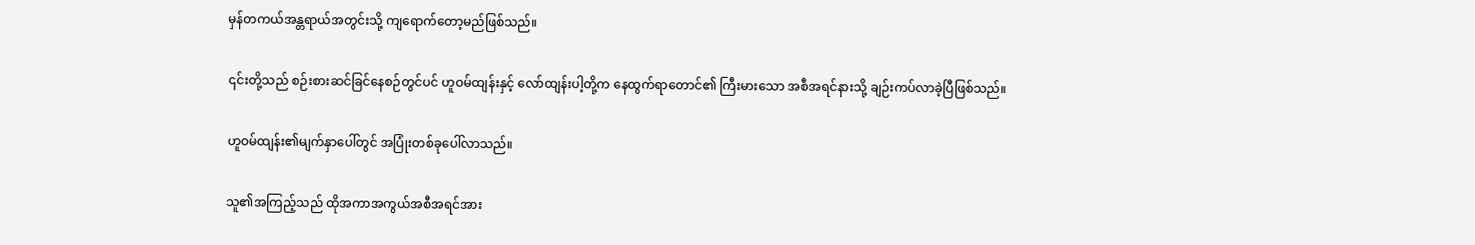မှန်တကယ်အန္တရာယ်အတွင်းသို့ ကျရောက်တော့မည်ဖြစ်သည်။

၎င်းတို့သည် စဉ်းစားဆင်ခြင်နေစဉ်တွင်ပင် ဟူဝမ်ထျန်းနှင့် လော်ထျန်းပါ့တို့က နေထွက်ရာတောင်၏ ကြီးမားသော အစီအရင်နားသို့ ချဉ်းကပ်လာခဲ့ပြီဖြစ်သည်။

ဟူဝမ်ထျန်း၏မျက်နှာပေါ်တွင် အပြုံးတစ်ခုပေါ်လာသည်။

သူ၏အကြည့်သည် ထိုအကာအကွယ်အစီအရင်အား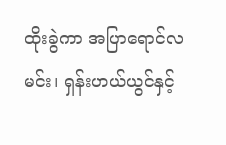ထိုးခွဲကာ အပြာရောင်လမင်း၊ ရှန်းဟယ်ယွင်နှင့်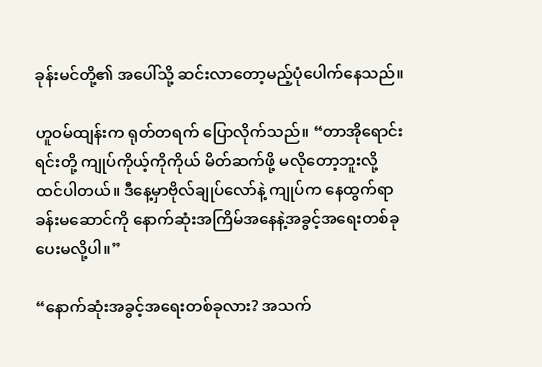ခုန်းမင်တို့၏ အပေါ်သို့ ဆင်းလာတော့မည့်ပုံပေါက်နေသည်။

ဟူဝမ်ထျန်းက ရုတ်တရက် ပြောလိုက်သည်။ “တာအိုရောင်းရင်းတို့ ကျုပ်ကိုယ့်ကိုကိုယ် မိတ်ဆက်ဖို့ မလိုတော့ဘူးလို့ ထင်ပါတယ်။ ဒီနေ့မှာဗိုလ်ချုပ်လော်နဲ့ ကျုပ်က နေထွက်ရာခန်းမဆောင်ကို နောက်ဆုံးအကြိမ်အနေနဲ့အခွင့်အရေးတစ်ခုပေးမလို့ပါ။”

“နောက်ဆုံးအခွင့်အရေးတစ်ခုလား? အသက်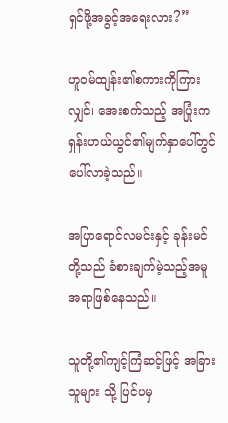ရှင်ဖို့အခွင့်အရေးလား?”

ဟူဝမ်ထျန်း၏စကားကိုကြားလျှင်၊ အေးစက်သည့် အပြုံးက ရှန်းဟယ်ယွင်၏မျက်နှာပေါ်တွင် ပေါ်လာခဲ့သည်။

အပြာရောင်လမင်းနှင့် ခုန်းမင်တို့သည် ခံစားချက်မဲ့သည့်အမူအရာဖြစ်နေသည်။

သူတို့၏ကျင့်ကြံဆင့်ဖြင့် အခြားသူများ သို့ ပြင်ပမှ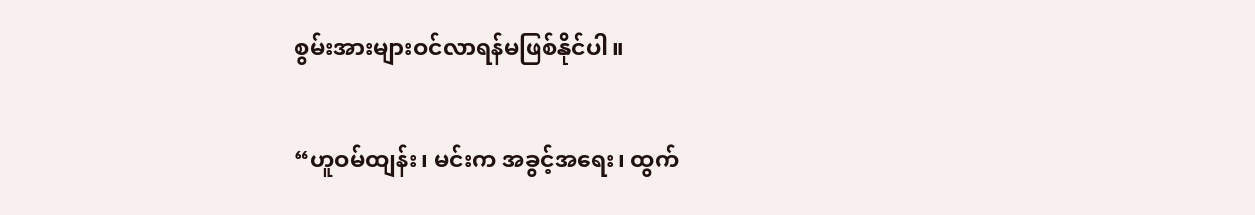စွမ်းအားများဝင်လာရန်မဖြစ်နိုင်ပါ။

“ဟူဝမ်ထျန်း၊ မင်းက အခွင့်အရေး၊ ထွက်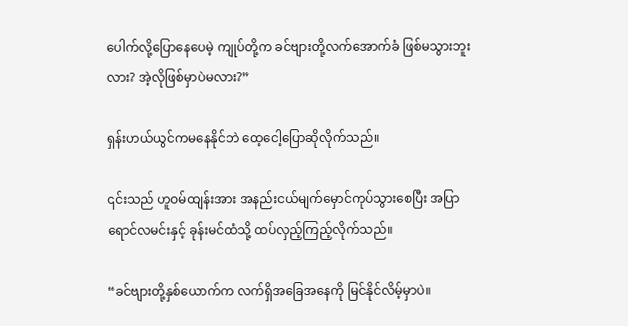ပေါက်လို့ပြောနေပေမဲ့ ကျုပ်တို့က ခင်ဗျားတို့လက်အောက်ခံ ဖြစ်မသွားဘူးလား? အဲ့လိုဖြစ်မှာပဲမလား?”

ရှန်းဟယ်ယွင်ကမနေနိုင်ဘဲ ထေ့ငေါ့ပြောဆိုလိုက်သည်။

၎င်းသည် ဟူဝမ်ထျန်းအား အနည်းငယ်မျက်မှောင်ကုပ်သွားစေပြီး အပြာရောင်လမင်းနှင့် ခုန်းမင်ထံသို့ ထပ်လှည့်ကြည့်လိုက်သည်။

“ခင်ဗျားတို့နှစ်ယောက်က လက်ရှိအခြေအနေကို မြင်နိုင်လိမ့်မှာပဲ။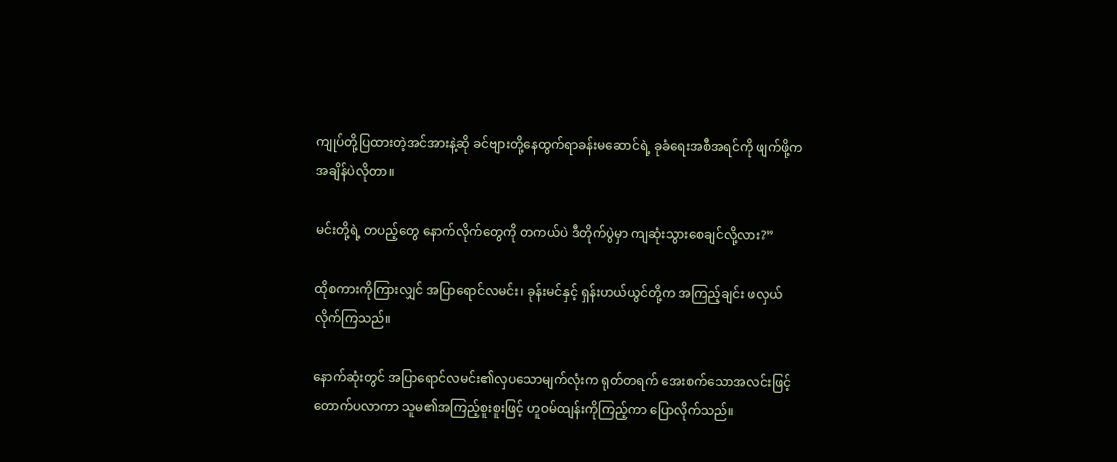ကျုပ်တို့ပြထားတဲ့အင်အားနဲ့ဆို ခင်ဗျားတို့နေထွက်ရာခန်းမဆောင်ရဲ့ ခုခံရေးအစီအရင်ကို ဖျက်ဖို့က အချိန်ပဲလိုတာ။

မင်းတို့ရဲ့ တပည့်တွေ နောက်လိုက်တွေကို တကယ်ပဲ ဒီတိုက်ပွဲမှာ ကျဆုံးသွားစေချင်လို့လား?”

ထိုစကားကိုကြားလျှင် အပြာရောင်လမင်း၊ ခုန်းမင်နှင့် ရှန်းဟယ်ယွင်တို့က အကြည့်ချင်း ဖလှယ်လိုက်ကြသည်။

နောက်ဆုံးတွင် အပြာရောင်လမင်း၏လှပသောမျက်လုံးက ရုတ်တရက် အေးစက်သောအလင်းဖြင့် တောက်ပလာကာ သူမ၏အကြည့်စူးစူးဖြင့် ဟူဝမ်ထျန်းကိုကြည့်ကာ ပြောလိုက်သည်။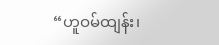“ဟူဝမ်ထျန်း၊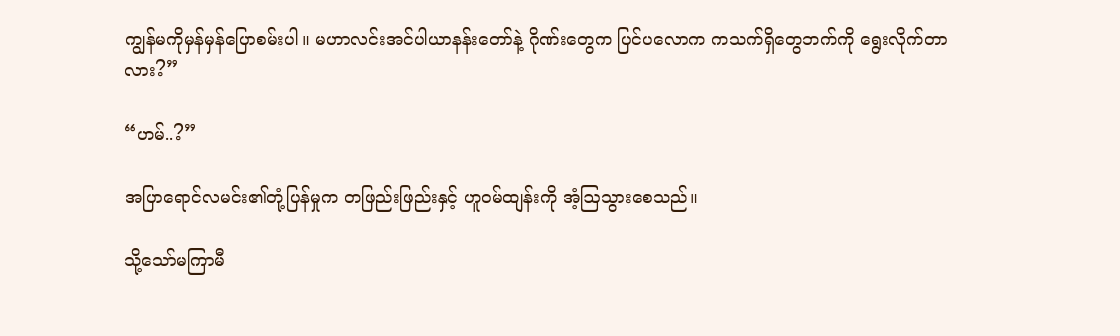ကျွန်မကိုမှန်မှန်ပြောစမ်းပါ။ မဟာလင်းအင်ပါယာနန်းတော်နဲ့ ဂိုဏ်းတွေက ပြင်ပလောက ကသက်ရှိတွေဘက်ကို ရွေးလိုက်တာလား?”

“ဟမ်..?”

အပြာရောင်လမင်း၏တုံ့ပြန်မှုက တဖြည်းဖြည်းနှင့် ဟူဝမ်ထျန်းကို အံ့ဩသွားစေသည်။

သို့သော်မကြာမီ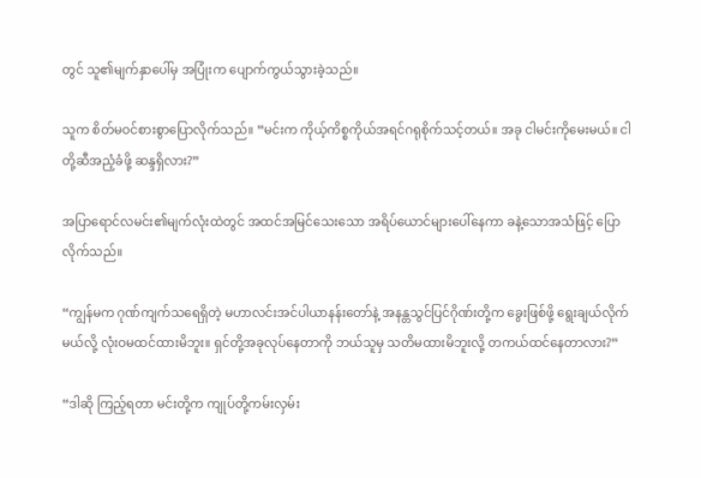တွင် သူ၏မျက်နှာပေါ်မှ အပြုံးက ပျောက်ကွယ်သွားခဲ့သည်။

သူက စိတ်မဝင်စားစွာပြောလိုက်သည်။ “မင်းက ကိုယ့်ကိစ္စကိုယ်အရင်ဂရုစိုက်သင့်တယ်။ အခု ငါမင်းကိုမေးမယ်။ ငါတို့ဆီအညံ့ခံဖို့ ဆန္ဒရှိလား?”

အပြာရောင်လမင်း၏မျက်လုံးထဲတွင် အထင်အမြင်သေးသော အရိပ်ယောင်များပေါ်နေကာ ခနဲ့သောအသံဖြင့် ပြောလိုက်သည်။

“ကျွန်မက ဂုဏ်ကျက်သရေရှိတဲ့ မဟာလင်းအင်ပါယာနန်းတော်နဲ့ အနန္တသွင်ပြင်ဂိုဏ်းတို့က ခွေးဖြစ်ဖို့ ရွေးချယ်လိုက်မယ်လို့ လုံးဝမထင်ထားမိဘူး။ ရှင်တို့အခုလုပ်နေတာကို ဘယ်သူမှ သတိမထားမိဘူးလို့ တကယ်ထင်နေတာလား?”

“ဒါဆို ကြည့်ရတာ မင်းတို့က ကျုပ်တို့ကမ်းလှမ်း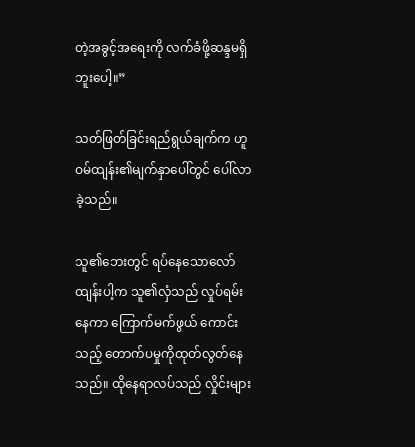တဲ့အခွင့်အရေးကို လက်ခံဖို့ဆန္ဒမရှိဘူးပေါ့။”

သတ်ဖြတ်ခြင်းရည်ရွယ်ချက်က ဟူဝမ်ထျန်း၏မျက်နှာပေါ်တွင် ပေါ်လာခဲ့သည်။

သူ၏ဘေးတွင် ရပ်နေသောလော်ထျန်းပါ့က သူ၏လှံသည် လှုပ်ရမ်းနေကာ ကြောက်မက်ဖွယ် ကောင်းသည့် တောက်ပမှုကိုထုတ်လွတ်နေသည်။ ထိုနေရာလပ်သည် လှိုင်းများ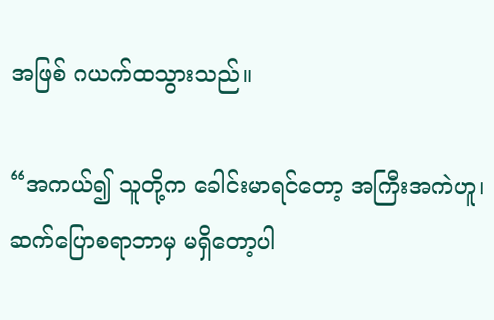အဖြစ် ဂယက်ထသွားသည်။

“အကယ်၍ သူတို့က ခေါင်းမာရင်တော့ အကြီးအကဲဟူ၊ ဆက်ပြောစရာဘာမှ မရှိတော့ပါ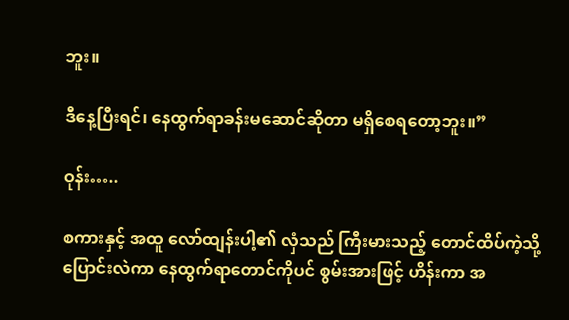ဘူး။

ဒီနေ့ပြီးရင်၊ နေထွက်ရာခန်းမဆောင်ဆိုတာ မရှိစေရတော့ဘူး။”

ဝုန်း…..

စကားနှင့် အထူ လော်ထျန်းပါ့၏ လှံသည် ကြီးမားသည့် တောင်ထိပ်ကဲ့သို့ ပြောင်းလဲကာ နေထွက်ရာတောင်ကိုပင် စွမ်းအားဖြင့် ဟိန်းကာ အ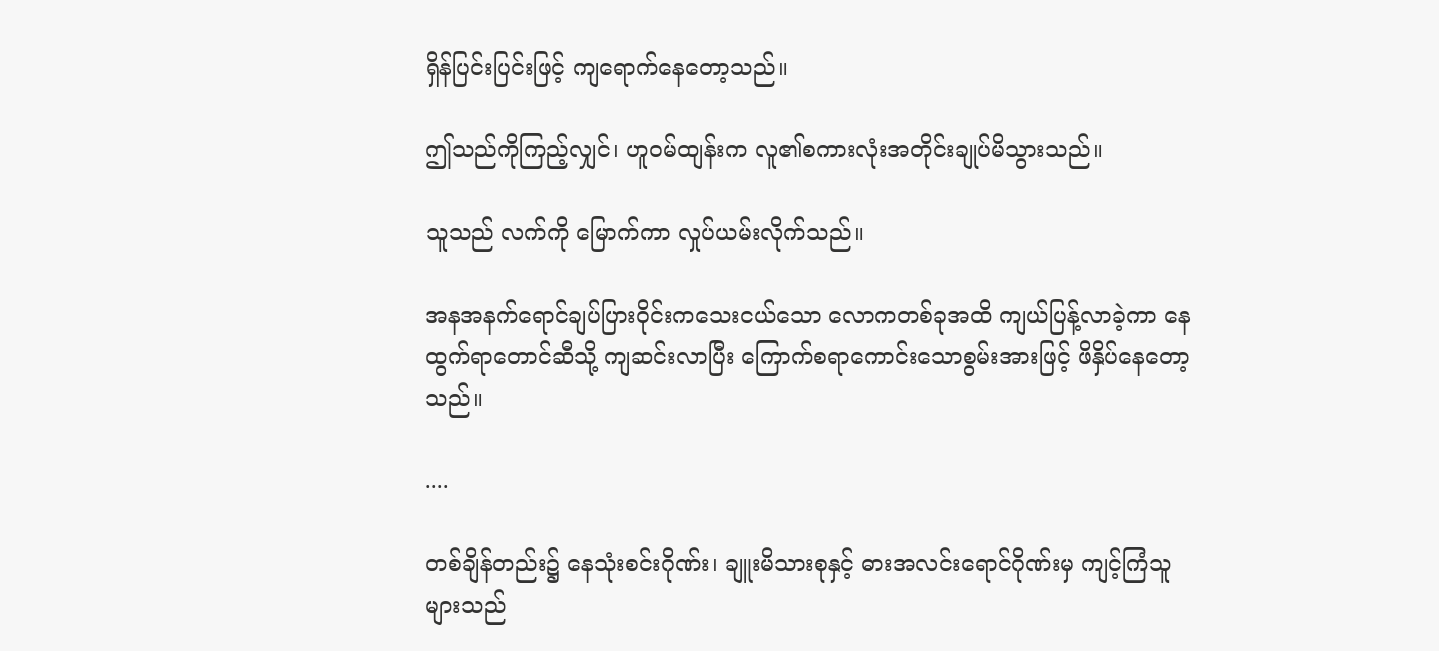ရှိန်ပြင်းပြင်းဖြင့် ကျရောက်နေတော့သည်။

ဤသည်ကိုကြည့်လျှင်၊ ဟူဝမ်ထျန်းက လူ၏စကားလုံးအတိုင်းချုပ်မိသွားသည်။

သူသည် လက်ကို မြောက်ကာ လှုပ်ယမ်းလိုက်သည်။

အနအနက်ရောင်ချပ်ပြားဝိုင်းကသေးငယ်သော လောကတစ်ခုအထိ ကျယ်ပြန့်လာခဲ့ကာ နေထွက်ရာတောင်ဆီသို့ ကျဆင်းလာပြီး ကြောက်စရာကောင်းသောစွမ်းအားဖြင့် ဖိနှိပ်နေတော့သည်။

....

တစ်ချိန်တည်း၌ နေသုံးစင်းဂိုဏ်း၊ ချူးမိသားစုနှင့် ဓားအလင်းရောင်ဂိုဏ်းမှ ကျင့်ကြံသူများသည်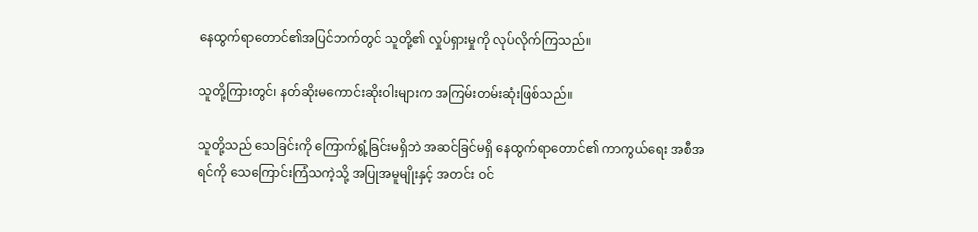နေထွက်ရာတောင်၏အပြင်ဘက်တွင် သူတို့၏ လှုပ်ရှားမှုကို လုပ်လိုက်ကြသည်။

သူတို့ကြားတွင်၊ နတ်ဆိုးမကောင်းဆိုးဝါးများက အကြမ်းတမ်းဆုံးဖြစ်သည်။

သူတို့သည် သေခြင်းကို ကြောက်ရွံ့ခြင်းမရှိဘဲ အဆင်ခြင်မရှိ နေထွက်ရာတောင်၏ ကာကွယ်ရေး အစီအရင်ကို သေကြောင်းကြံသကဲ့သို့ အပြုအမူမျိုးနှင့် အတင်း ဝင်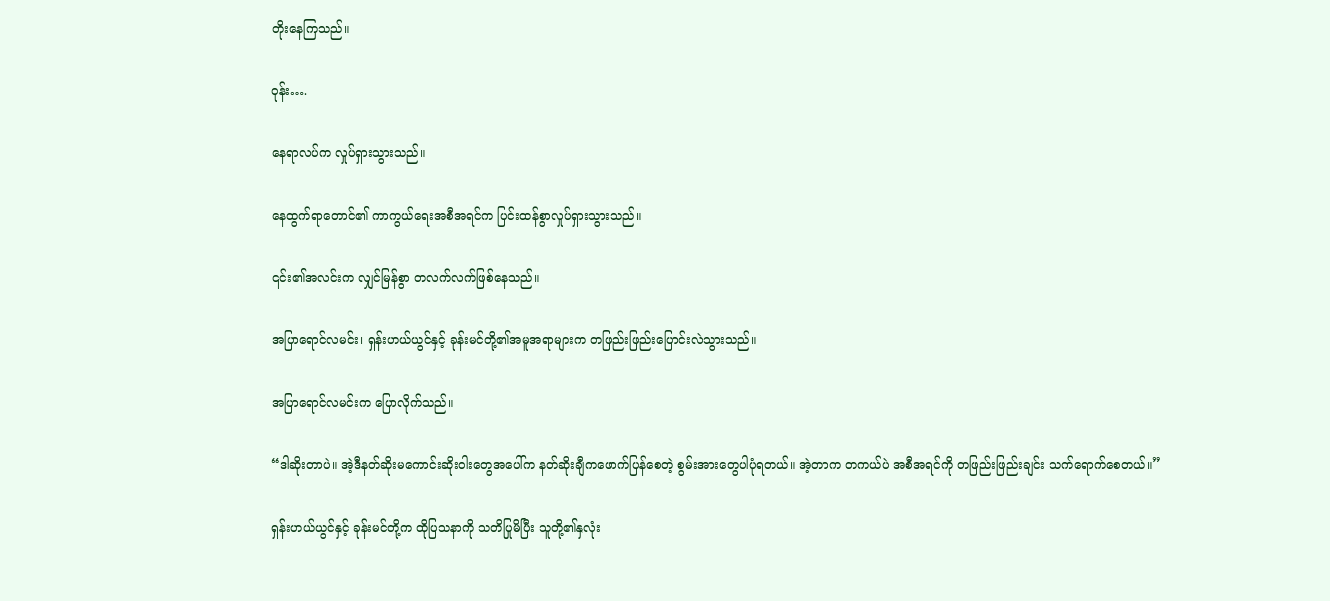တိုးနေကြသည်။

ဝုန်း….

နေရာလပ်က လှုပ်ရှားသွားသည်။

နေထွက်ရာတောင်၏ ကာကွယ်ရေးအစီအရင်က ပြင်းထန်စွာလှုပ်ရှားသွားသည်။

၎င်း၏အလင်းက လျှင်မြန်စွာ တလက်လက်ဖြစ်နေသည်။

အပြာရောင်လမင်း၊ ရှန်းဟယ်ယွင်နှင့် ခုန်းမင်တို့၏အမူအရာများက တဖြည်းဖြည်းပြောင်းလဲသွားသည်။

အပြာရောင်လမင်းက ပြောလိုက်သည်။

“ဒါဆိုးတာပဲ။ အဲ့ဒီနတ်ဆိုးမကောင်းဆိုးဝါးတွေအပေါ်က နတ်ဆိုးချီကဖောက်ပြန်စေတဲ့ စွမ်းအားတွေပါပုံရတယ်။ အဲ့တာက တကယ်ပဲ အစီအရင်ကို တဖြည်းဖြည်းချင်း သက်ရောက်စေတယ်။”

ရှန်းဟယ်ယွင်နှင့် ခုန်းမင်တို့က ထိုပြသနာကို သတိပြုမိပြီး သူတို့၏နှလုံး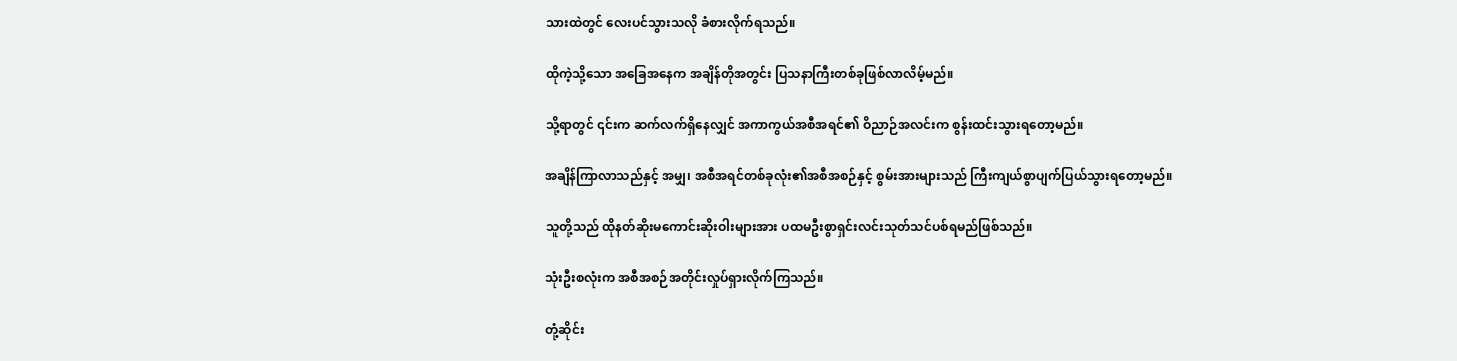သားထဲတွင် လေးပင်သွားသလို ခံစားလိုက်ရသည်။

ထိုကဲ့သို့သော အခြေအနေက အချိန်တိုအတွင်း ပြသနာကြီးတစ်ခုဖြစ်လာလိမ့်မည်။

သို့ရာတွင် ၎င်းက ဆက်လက်ရှိနေလျှင် အကာကွယ်အစီအရင်၏ ဝိညာဉ်အလင်းက စွန်းထင်းသွားရတော့မည်။

အချိန်ကြာလာသည်နှင့် အမျှ၊ အစီအရင်တစ်ခုလုံး၏အစီအစဉ်နှင့် စွမ်းအားများသည် ကြီးကျယ်စွာပျက်ပြယ်သွားရတော့မည်။

သူတို့သည် ထိုနတ်ဆိုးမကောင်းဆိုးဝါးများအား ပထမဦးစွာရှင်းလင်းသုတ်သင်ပစ်ရမည်ဖြစ်သည်။

သုံးဦးစလုံးက အစီအစဉ်အတိုင်းလှုပ်ရှားလိုက်ကြသည်။

တုံ့ဆိုင်း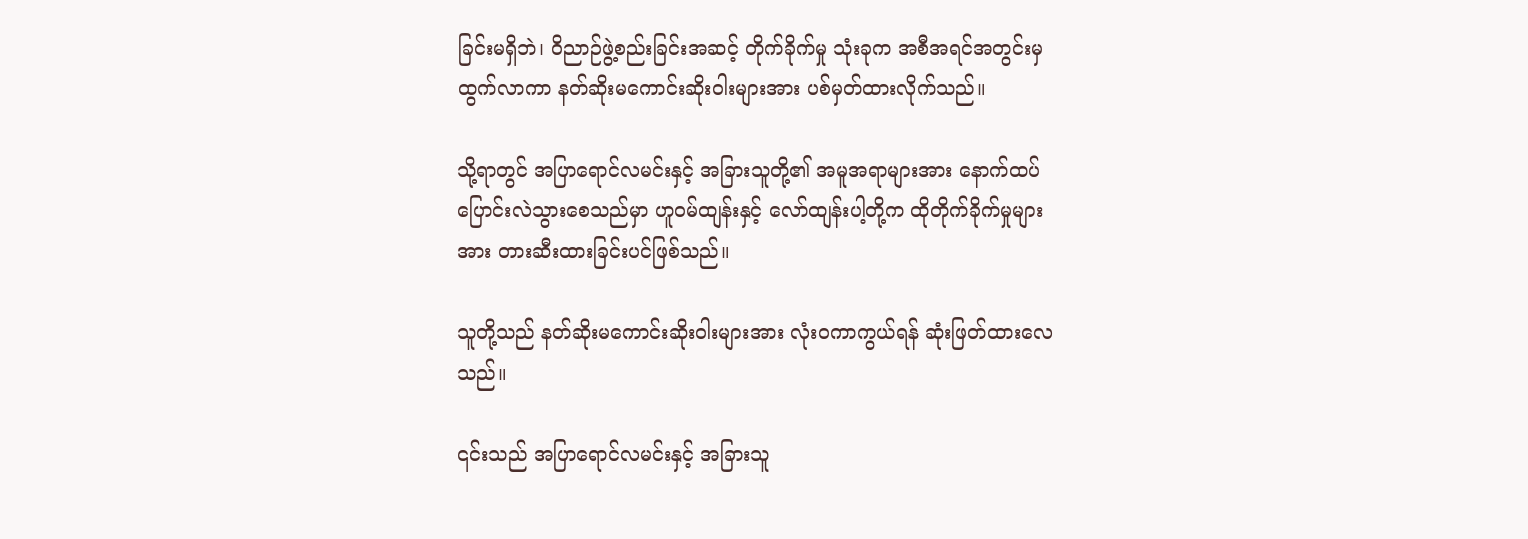ခြင်းမရှိဘဲ၊ ဝိညာဉ်ဖွဲ့စည်းခြင်းအဆင့် တိုက်ခိုက်မှု သုံးခုက အစီအရင်အတွင်းမှထွက်လာကာ နတ်ဆိုးမကောင်းဆိုးဝါးများအား ပစ်မှတ်ထားလိုက်သည်။

သို့ရာတွင် အပြာရောင်လမင်းနှင့် အခြားသူတို့၏ အမူအရာများအား နောက်ထပ် ပြောင်းလဲသွားစေသည်မှာ ဟူဝမ်ထျန်းနှင့် လော်ထျန်းပါ့တို့က ထိုတိုက်ခိုက်မှုများအား တားဆီးထားခြင်းပင်ဖြစ်သည်။

သူတို့သည် နတ်ဆိုးမကောင်းဆိုးဝါးများအား လုံးဝကာကွယ်ရန် ဆုံးဖြတ်ထားလေသည်။

၎င်းသည် အပြာရောင်လမင်းနှင့် အခြားသူ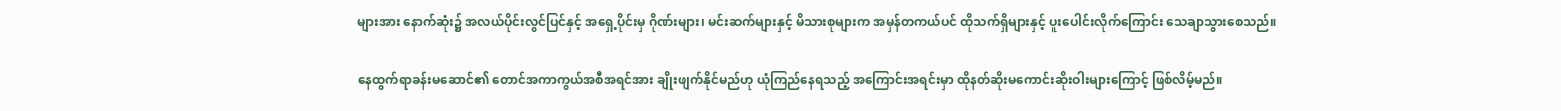များအား နောက်ဆုံး၌ အလယ်ပိုင်းလွင်ပြင်နှင့် အရှေ့ပိုင်းမှ ဂိုဏ်းများ၊ မင်းဆက်များနှင့် မိသားစုများက အမှန်တကယ်ပင် ထိုသက်ရှိများနှင့် ပူးပေါင်းလိုက်ကြောင်း သေချာသွားစေသည်။

နေထွက်ရာခန်းမဆောင်၏ တောင်အကာကွယ်အစီအရင်အား ချိုးဖျက်နိုင်မည်ဟု ယုံကြည်နေရသည့် အကြောင်းအရင်းမှာ ထိုနတ်ဆိုးမကောင်းဆိုးဝါးများကြောင့် ဖြစ်လိမ့်မည်။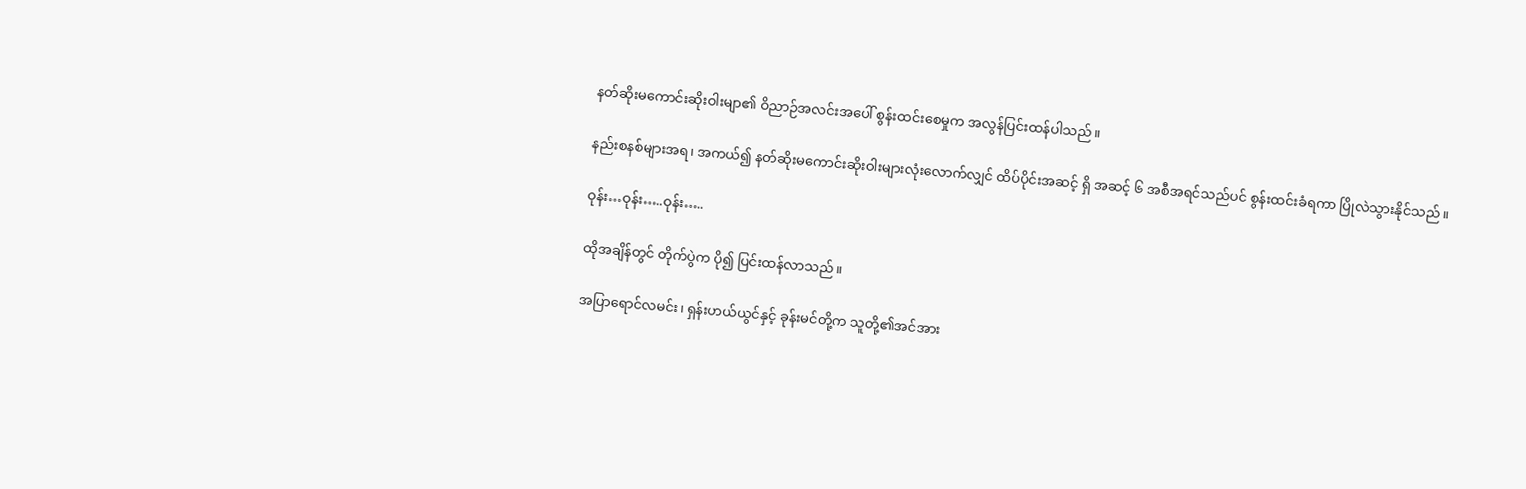နတ်ဆိုးမကောင်းဆိုးဝါးမျာ၏ ဝိညာဉ်အလင်းအပေါ် စွန်းထင်းစေမှုက အလွန်ပြင်းထန်ပါသည်။

နည်းစနစ်များအရ၊ အကယ်၍ နတ်ဆိုးမကောင်းဆိုးဝါးများလုံးလောက်လျှင် ထိပ်ပိုင်းအဆင့် ရှိ အဆင့် ၆ အစီအရင်သည်ပင် စွန်းထင်းခံရကာ ပြိုလဲသွားနိုင်သည်။

ဝုန်း…ဝုန်း…..ဝုန်း…..

ထိုအချိန်တွင် တိုက်ပွဲက ပို၍ ပြင်းထန်လာသည်။

အပြာရောင်လမင်း၊ ရှန်းဟယ်ယွင်နှင့် ခုန်းမင်တို့က သူတို့၏အင်အား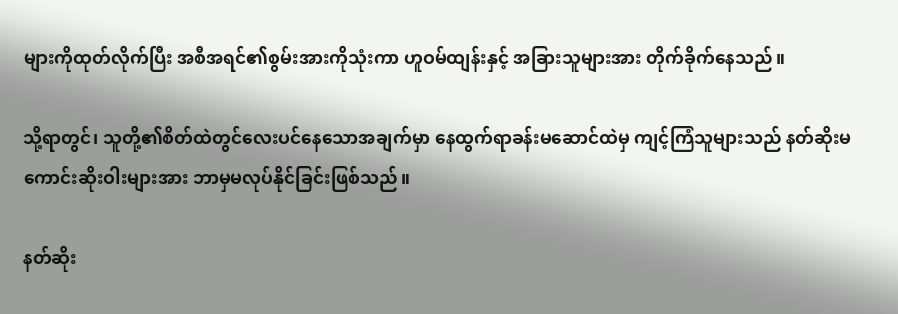များကိုထုတ်လိုက်ပြီး အစီအရင်၏စွမ်းအားကိုသုံးကာ ဟူဝမ်ထျန်းနှင့် အခြားသူများအား တိုက်ခိုက်နေသည်။

သို့ရာတွင်၊ သူတို့၏စိတ်ထဲတွင်လေးပင်နေသောအချက်မှာ နေထွက်ရာခန်းမဆောင်ထဲမှ ကျင့်ကြံသူများသည် နတ်ဆိုးမကောင်းဆိုးဝါးများအား ဘာမှမလုပ်နိုင်ခြင်းဖြစ်သည်။

နတ်ဆိုး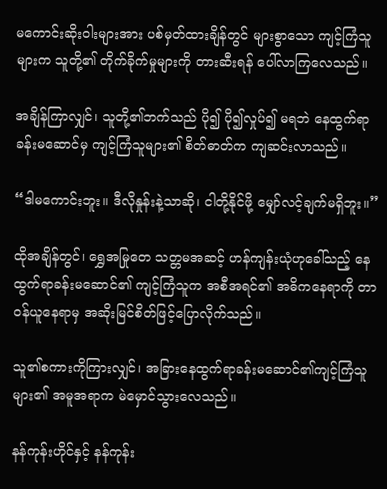မကောင်းဆိုးဝါးများအား ပစ်မှတ်ထားချိန်တွင် များစွာသော ကျင့်ကြံသူများက သူတို့၏ တိုက်ခိုက်မှုများကို တားဆီးရန် ပေါ်လာကြလေသည်။

အချိန်ကြာလျှင်၊ သူတို့၏ဘက်သည် ပို၍ ပို၍လှုပ်၍ မရဘဲ နေထွက်ရာခန်းမဆောင်မှ ကျင့်ကြံသူများ၏ စိတ်ဓာတ်က ကျဆင်းလာသည်။

“ဒါမကောင်းဘူး။ ဒီလိုနှုန်းနဲ့သာဆို၊ ငါတို့နိုင်ဖို့ မျှော်လင့်ချက်မရှိဘူး။”

ထိုအချိန်တွင်၊ ရွှေအမြုတေ သတ္တမအဆင့် ဟန်ကျန်းယုံဟုခေါ်သည့် နေထွက်ရာခန်းမဆောင်၏ ကျင့်ကြံသူက အစီအရင်၏ အဓိကနေရာကို တာဝန်ယူနေရာမှ အဆိုးမြင်စိတ်ဖြင့်ပြောလိုက်သည်။

သူ၏စကားကိုကြားလျှင်၊ အခြားနေထွက်ရာခန်းမဆောင်၏ကျင့်ကြံသူများ၏ အမူအရာက မဲမှောင်သွားလေသည်။

နန်ကုန်းဟိုင်နှင့် နန်ကုန်း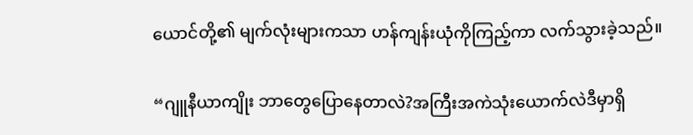ယောင်တို့၏ မျက်လုံးများကသာ ဟန်ကျန်းယုံကိုကြည့်ကာ လက်သွားခဲ့သည်။

“ဂျူနီယာကျိုး ဘာတွေပြောနေတာလဲ?အကြီးအကဲသုံးယောက်လဲဒီမှာရှိ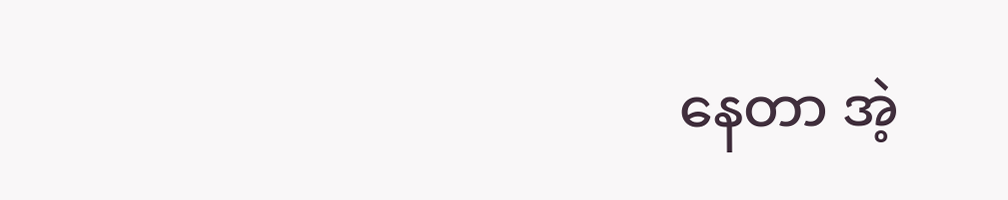နေတာ အဲ့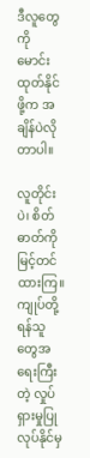ဒီလူတွေကို မောင်းထုတ်နိုင်ဖို့က အချိန်ပဲလိုတာပါ။

လူတိုင်းပဲ၊ စိတ်ဓာတ်ကို မြင့်တင်ထားကြ။ ကျုပ်တို့ ရန်သူတွေအရေးကြီးတဲ့ လှုပ်ရှားမှုပြုလုပ်နိုင်မှ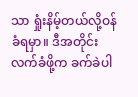သာ ရှုံးနိမ့်တယ်လို့ဝန်ခံရမှာ။ ဒီအတိုင်း လက်ခံဖို့က ခက်ခဲပါ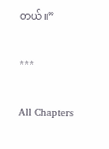တယ်။”

***

All Chapters